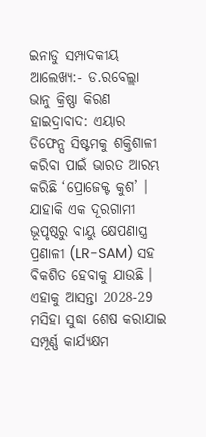ଇନାଡୁ ସମ୍ପାଦକୀୟ
ଆଲେଖ୍ୟ:- ଡ.ରବେଲ୍ଲା ଭାନୁ କ୍ରିଷ୍ଣା କିରଣ
ହାଇଦ୍ରାବାଦ: ଏୟାର ଡିଫେନ୍ସ ସିଷ୍ଟମକୁ ଶକ୍ତିଶାଳୀ କରିବା ପାଇଁ ଭାରତ ଆରମ୍ଭ କରିଛି ‘ପ୍ରୋଜେକ୍ଟ କୁଶ’ । ଯାହାକି ଏକ ଦୂରଗାମୀ ଭୂପୃଷ୍ଠରୁ ବାୟୁ କ୍ଷେପଣାସ୍ତ୍ର ପ୍ରଣାଳୀ (LR-SAM) ସହ ବିକଶିତ ହେବାକୁ ଯାଉଛି । ଏହାକୁ ଆସନ୍ତା 2028-29 ମସିହା ସୁଦ୍ଧା ଶେଷ କରାଯାଇ ସମ୍ପୂର୍ଣ୍ଣ କାର୍ଯ୍ୟକ୍ଷମ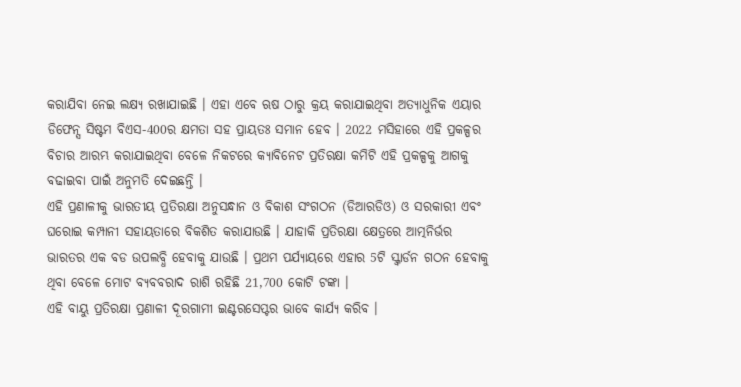କରାଯିବା ନେଇ ଲକ୍ଷ୍ୟ ରଖାଯାଇଛି । ଏହା ଏବେ ଋଷ ଠାରୁ କ୍ରୟ କରାଯାଇଥିବା ଅତ୍ୟାଧୁନିକ ଏୟାର ଡିଫେନ୍ସ ସିଷ୍ଟମ ବିଏସ-400ର କ୍ଷମତା ସହ ପ୍ରାୟତଃ ସମାନ ହେବ । 2022 ମସିହାରେ ଏହି ପ୍ରକଳ୍ପର ବିଚାର ଆରମ୍ଭ କରାଯାଇଥିବା ବେଳେ ନିକଟରେ କ୍ୟାବିନେଟ ପ୍ରତିରକ୍ଷା କମିଟି ଏହି ପ୍ରକଳ୍ପକୁ ଆଗକୁ ବଢାଇବା ପାଇଁ ଅନୁମତି ଦେଇଛନ୍ତି ।
ଏହି ପ୍ରଣାଳୀକୁ ଭାରତୀୟ ପ୍ରତିରକ୍ଷା ଅନୁସନ୍ଧାନ ଓ ବିକାଶ ସଂଗଠନ (ଡିଆରଡିଓ) ଓ ସରକାରୀ ଏବଂ ଘରୋଇ କମ୍ପାନୀ ସହାୟତାରେ ବିକଶିତ କରାଯାଉଛି । ଯାହାକି ପ୍ରତିରକ୍ଷା କ୍ଷେତ୍ରରେ ଆତ୍ମନିର୍ଭର ଭାରତର ଏକ ବଡ ଉପଲବ୍ଧି ହେବାକୁ ଯାଉଛି । ପ୍ରଥମ ପର୍ଯ୍ୟାୟରେ ଏହାର 5ଟି ସ୍କ୍ବାର୍ଡନ ଗଠନ ହେବାକୁ ଥିବା ବେଳେ ମୋଟ ବ୍ୟବବରାଦ ରାଶି ରହିଛି 21,700 କୋଟି ଟଙ୍କା ।
ଏହି ବାୟୁ ପ୍ରତିରକ୍ଷା ପ୍ରଣାଳୀ ଦୂରଗାମୀ ଇଣ୍ଟରସେପ୍ଟର ଭାବେ କାର୍ଯ୍ୟ କରିବ ।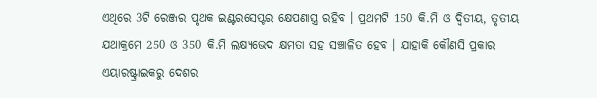ଏଥିରେ 3ଟି ରେଞ୍ଜର ପୃଥକ ଇଣ୍ଟରସେପ୍ଟର କ୍ଷେପଣାସ୍ତ୍ର ରହିବ । ପ୍ରଥମଟି 150 କି.ମି ଓ ଦ୍ବିତୀୟ, ତୃତୀୟ ଯଥାକ୍ରମେ 250 ଓ 350 କି.ମି ଲକ୍ଷ୍ୟଭେଦ କ୍ଷମତା ସହ ସଞ୍ଚାଳିତ ହେବ । ଯାହାକି କୌଣସି ପ୍ରକାର ଏୟାରଷ୍ଟ୍ରାଇକରୁ ଦେଶର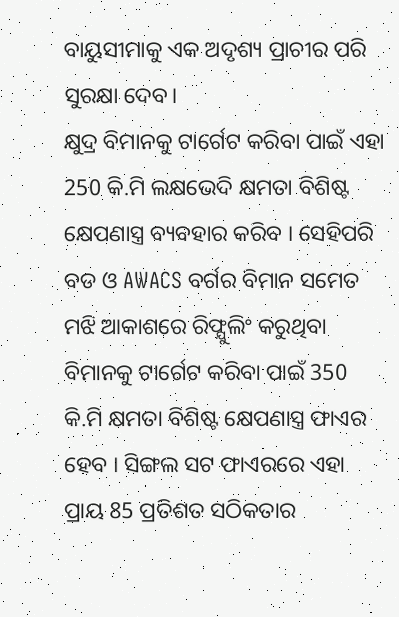ବାୟୁସୀମାକୁ ଏକ ଅଦୃଶ୍ୟ ପ୍ରାଚୀର ପରି ସୁରକ୍ଷା ଦେବ।
କ୍ଷୁଦ୍ର ବିମାନକୁ ଟାର୍ଗେଟ କରିବା ପାଇଁ ଏହା 250 କି.ମି ଲକ୍ଷଭେଦି କ୍ଷମତା ବିଶିଷ୍ଟ କ୍ଷେପଣାସ୍ତ୍ର ବ୍ୟବହାର କରିବ । ସେହିପରି ବଡ ଓ AWACS ବର୍ଗର ବିମାନ ସମେତ ମଝି ଆକାଶରେ ରିଫ୍ଯୁଲିଂ କରୁଥିବା ବିମାନକୁ ଟାର୍ଗେଟ କରିବା ପାଇଁ 350 କି.ମି କ୍ଷମତା ବିଶିଷ୍ଟ କ୍ଷେପଣାସ୍ତ୍ର ଫାଏର ହେବ । ସିଙ୍ଗଲ ସଟ ଫାଏରରେ ଏହା ପ୍ରାୟ 85 ପ୍ରତିଶତ ସଠିକତାର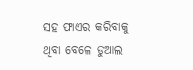ସହ ଫାଏର କରିବାକୁ ଥିବା ବେଳେ ଡୁଆଲ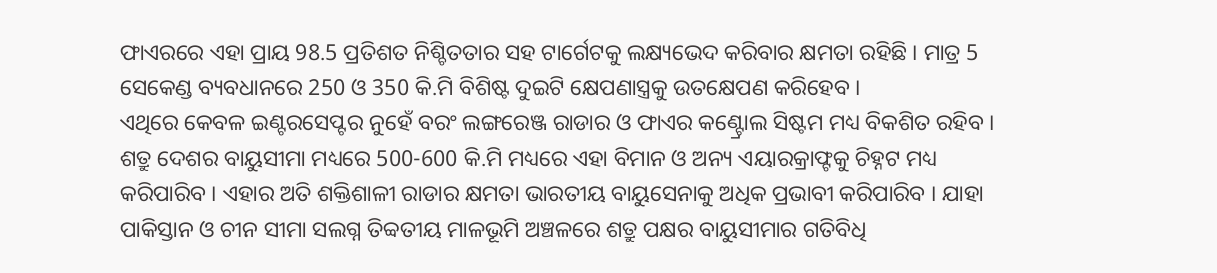ଫାଏରରେ ଏହା ପ୍ରାୟ 98.5 ପ୍ରତିଶତ ନିଶ୍ଚିତତାର ସହ ଟାର୍ଗେଟକୁ ଲକ୍ଷ୍ୟଭେଦ କରିବାର କ୍ଷମତା ରହିଛି । ମାତ୍ର 5 ସେକେଣ୍ଡ ବ୍ୟବଧାନରେ 250 ଓ 350 କି.ମି ବିଶିଷ୍ଟ ଦୁଇଟି କ୍ଷେପଣାସ୍ତ୍ରକୁ ଉତକ୍ଷେପଣ କରିହେବ ।
ଏଥିରେ କେବଳ ଇଣ୍ଟରସେପ୍ଟର ନୁହେଁ ବରଂ ଲଙ୍ଗରେଞ୍ଜ ରାଡାର ଓ ଫାଏର କଣ୍ଟ୍ରୋଲ ସିଷ୍ଟମ ମଧ୍ୟ ବିକଶିତ ରହିବ । ଶତ୍ରୁ ଦେଶର ବାୟୁସୀମା ମଧ୍ୟରେ 500-600 କି.ମି ମଧ୍ୟରେ ଏହା ବିମାନ ଓ ଅନ୍ୟ ଏୟାରକ୍ରାଫ୍ଟକୁ ଚିହ୍ନଟ ମଧ୍ୟ କରିପାରିବ । ଏହାର ଅତି ଶକ୍ତିଶାଳୀ ରାଡାର କ୍ଷମତା ଭାରତୀୟ ବାୟୁସେନାକୁ ଅଧିକ ପ୍ରଭାବୀ କରିପାରିବ । ଯାହା ପାକିସ୍ତାନ ଓ ଚୀନ ସୀମା ସଲଗ୍ନ ତିବ୍ବତୀୟ ମାଳଭୂମି ଅଞ୍ଚଳରେ ଶତ୍ରୁ ପକ୍ଷର ବାୟୁସୀମାର ଗତିବିଧି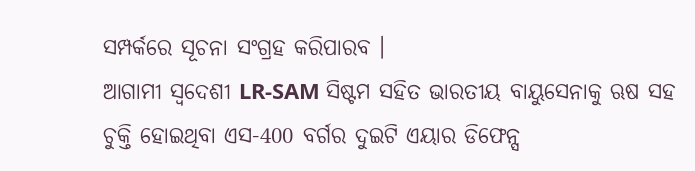ସମ୍ପର୍କରେ ସୂଚନା ସଂଗ୍ରହ କରିପାରବ ।
ଆଗାମୀ ସ୍ୱଦେଶୀ LR-SAM ସିଷ୍ଟମ ସହିତ ଭାରତୀୟ ବାୟୁସେନାକୁ ଋଷ ସହ ଚୁକ୍ତି ହୋଇଥିବା ଏସ-400 ବର୍ଗର ଦୁଇଟି ଏୟାର ଡିଫେନ୍ସ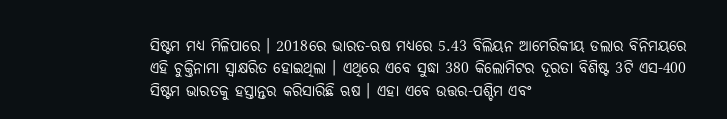ସିଷ୍ଟମ ମଧ୍ୟ ମିଳିପାରେ । 2018ରେ ଭାରତ-ଋଷ ମଧ୍ୟରେ 5.43 ବିଲିୟନ ଆମେରିକୀୟ ଡଲାର ବିନିମୟରେ ଏହି ଚୁକ୍ତିନାମା ସ୍ବାକ୍ଷରିତ ହୋଇଥିଲା । ଏଥିରେ ଏବେ ସୁଦ୍ଧା 380 କିଲୋମିଟର ଦୂରତା ବିଶିଷ୍ଟ 3ଟି ଏସ-400 ସିଷ୍ଟମ ଭାରତକୁ ହସ୍ତାନ୍ତର କରିସାରିଛି ଋଷ । ଏହା ଏବେ ଉତ୍ତର-ପଶ୍ଚିମ ଏବଂ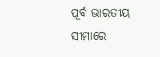ପୂର୍ବ ଭାରତୀୟ ସୀମାରେ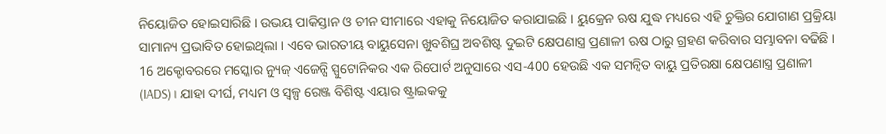ନିୟୋଜିତ ହୋଇସାରିଛି । ଉଭୟ ପାକିସ୍ତାନ ଓ ଚୀନ ସୀମାରେ ଏହାକୁ ନିୟୋଜିତ କରାଯାଇଛି । ୟୁକ୍ରେନ ଋଷ ଯୁଦ୍ଧ ମଧ୍ୟରେ ଏହି ଚୁକ୍ତିର ଯୋଗାଣ ପ୍ରକ୍ରିୟା ସାମାନ୍ୟ ପ୍ରଭାବିତ ହୋଇଥିଲା । ଏବେ ଭାରତୀୟ ବାୟୁସେନା ଖୁବଶିଘ୍ର ଅବଶିଷ୍ଟ ଦୁଇଟି କ୍ଷେପଣାସ୍ତ୍ର ପ୍ରଣାଳୀ ଋଷ ଠାରୁ ଗ୍ରହଣ କରିବାର ସମ୍ଭାବନା ବଢିଛି ।
16 ଅକ୍ଟୋବରରେ ମସ୍କୋର ନ୍ୟୁଜ୍ ଏଜେନ୍ସି ସ୍ପୁଟୋନିକର ଏକ ରିପୋର୍ଟ ଅନୁସାରେ ଏସ-400 ହେଉଛି ଏକ ସମନ୍ୱିତ ବାୟୁ ପ୍ରତିରକ୍ଷା କ୍ଷେପଣାସ୍ତ୍ର ପ୍ରଣାଳୀ (IADS)। ଯାହା ଦୀର୍ଘ, ମଧ୍ୟମ ଓ ସ୍ୱଳ୍ପ ରେଞ୍ଜ ବିଶିଷ୍ଟ ଏୟାର ଷ୍ଟ୍ରାଇକକୁ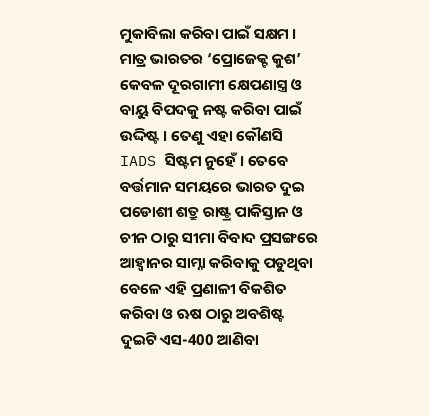ମୁକାବିଲା କରିବା ପାଇଁ ସକ୍ଷମ । ମାତ୍ର ଭାରତର ‘ପ୍ରୋଜେକ୍ଟ କୁଶ’ କେବଳ ଦୂରଗାମୀ କ୍ଷେପଣାସ୍ତ୍ର ଓ ବାୟୁ ବିପଦକୁ ନଷ୍ଟ କରିବା ପାଇଁ ଉଦ୍ଦିଷ୍ଟ । ତେଣୁ ଏହା କୌଣସି IADS ସିଷ୍ଟମ ନୁହେଁ । ତେବେ ବର୍ତ୍ତମାନ ସମୟରେ ଭାରତ ଦୁଇ ପଡୋଶୀ ଶତ୍ରୁ ରାଷ୍ଟ୍ର ପାକିସ୍ତାନ ଓ ଚୀନ ଠାରୁ ସୀମା ବିବାଦ ପ୍ରସଙ୍ଗରେ ଆହ୍ବାନର ସାମ୍ନା କରିବାକୁ ପଡୁଥିବା ବେଳେ ଏହି ପ୍ରଣାଳୀ ବିକଶିତ କରିବା ଓ ଋଷ ଠାରୁ ଅବଶିଷ୍ଟ ଦୁଇଟି ଏସ-400 ଆଣିବା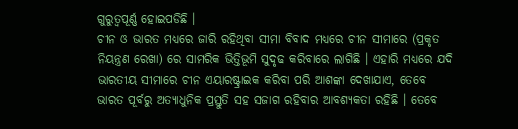ଗୁରୁତ୍ବପୂର୍ଣ୍ଣ ହୋଇପଡିଛି ।
ଚୀନ ଓ ଭାରତ ମଧ୍ୟରେ ଜାରି ରହିଥିବା ସୀମା ବିବାଦ ମଧ୍ୟରେ ଚୀନ ସୀମାରେ (ପ୍ରକୃତ ନିୟନ୍ତ୍ରଣ ରେଖା) ରେ ସାମରିକ ଭିତ୍ତିଭୂମି ସୁଦୃଢ କରିବାରେ ଲାଗିଛି । ଏହାରି ମଧ୍ୟରେ ଯଦି ଭାରତୀୟ ସୀମାରେ ଚୀନ ଏୟାରଷ୍ଟ୍ରାଇକ କରିବା ପରି ଆଶଙ୍କା ଦେଖାଯାଏ, ତେବେ ଭାରତ ପୂର୍ବରୁ ଅତ୍ୟାଧୁନିକ ପ୍ରସ୍ତୁତି ସହ ସଜାଗ ରହିବାର ଆବଶ୍ୟକତା ରହିଛି । ତେବେ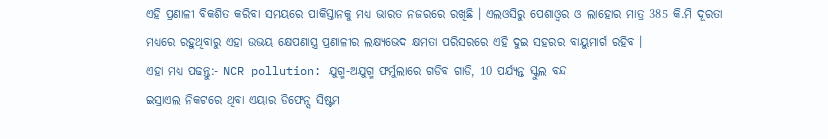ଏହି ପ୍ରଣାଳୀ ବିକଶିତ କରିବା ସମୟରେ ପାକିସ୍ତାନକୁ ମଧ୍ୟ ଭାରତ ନଜରରେ ରଖିଛି । ଏଲଓସିରୁ ପେଶାଓ୍ବର ଓ ଲାହୋର ମାତ୍ର 385 କି.ମି ଦୂରତା ମଧ୍ୟରେ ରହୁଥିବାରୁ ଏହା ଉଭୟ କ୍ଷେପଣାସ୍ତ୍ର ପ୍ରଣାଳୀର ଲକ୍ଷ୍ୟଭେଦ କ୍ଷମତା ପରିସରରେ ଏହି ଦୁଇ ସହରର ବାୟୁମାର୍ଗ ରହିବ ।
ଏହା ମଧ୍ୟ ପଢନ୍ତୁ:- NCR pollution: ଯୁଗ୍ମ-ଅଯୁଗ୍ମ ଫର୍ମୁଲାରେ ଗଡିବ ଗାଡି, 10 ପର୍ଯ୍ୟନ୍ତ ସ୍କୁଲ ବନ୍ଦ
ଇସ୍ରାଏଲ ନିକଟରେ ଥିବା ଏୟାର ଡିଫେନ୍ସ ସିଷ୍ଟମ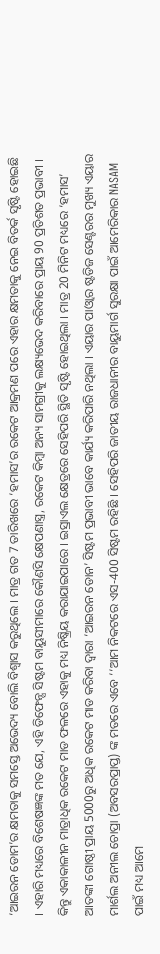‘ଆଇରନ ଡୋମ’ର କ୍ଷମତାକୁ ସମସ୍ତେ ଅଭେଦ୍ୟ ବୋଲି ବିଶ୍ବାସ କରୁଥିଲେ । ମାତ୍ର ଗତ 7 ତାରିଖରେ ‘ହମାସ’ର ରକେଟ ଆକ୍ରମଣ ପରେ ଏହାର କ୍ଷମତାକୁ ନେଇ ବିତର୍କ ସୃଷ୍ଟି ହୋଇଛି । ଏହାରି ମଧ୍ୟରେ ବିଶେଷଜ୍ଞଙ୍କ ମତ ଯେ, ଏହି ଡିଫେନ୍ସ ସିଷ୍ଟମ ବାୟୁସୀମାରେ କୌଣସି କ୍ଷେପଣାସ୍ତ୍ର, ରକେଟ କିମ୍ବା ଅନ୍ୟ ସାମଗ୍ରୀକୁ ଲକ୍ଷ୍ୟଭେଦ କରିବାରେ ପ୍ରାୟ 90 ପ୍ରତିଶତ ପ୍ରଭାବୀ । କିନ୍ତୁ ଏକାକାଳୀନ ମାତ୍ରାଧିକ ରକେଟ ମାଡ ଫଳରେ ଏହାକୁ ମଧ୍ୟ ନିଷ୍କ୍ରିୟ କରାଯାଇପାରେ । ଇସ୍ରାଏଲ କ୍ଷେତ୍ରରେ ସେହିପରି ସ୍ଥିତି ସୃଷ୍ଟି ହୋଇଥିଲା । ମାତ୍ର 20 ମିନିଟ ମଧ୍ୟରେ ‘ହମାସ’ ଆତଙ୍କୀ ଗୋଷ୍ଠୀ ପ୍ରାୟ 5000ରୁ ଅଧିକ ରକେଟ ମାଡ କରିବା ଦ୍ବାରା ‘ଆଇରନ ଡୋନ’ ସିଷ୍ଟମ ପ୍ରଭାବୀ ଭାବେ କାର୍ଯ୍ୟ କରିପାରି ନଥିଲା । ଏୟାର ପାଓ୍ବାର ଷ୍ଟଡିଜ ସେଣ୍ଟରର ମୁଖ୍ୟ ଏୟାର ମାର୍ଶଲ ଅନୀଲ ଚୋପ୍ରା (ଅବସରପ୍ରାପ୍ତ) ଙ୍କ ମତରେ ଏବେ ‘‘ଆମ ନିକଟରେ ଏସ-400 ସିଷ୍ଟମ ରହିଛି । ସେହିପରି ଜାତୀୟ ରାଜଧାନୀର ବାୟୁମାର୍ଗ ସୁରକ୍ଷା ପାଇଁ ଆମେରିକାର NASAM ପାଇଁ ମଧ୍ୟ ଆମେ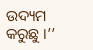ଉଦ୍ୟମ କରୁଛୁ ।’’